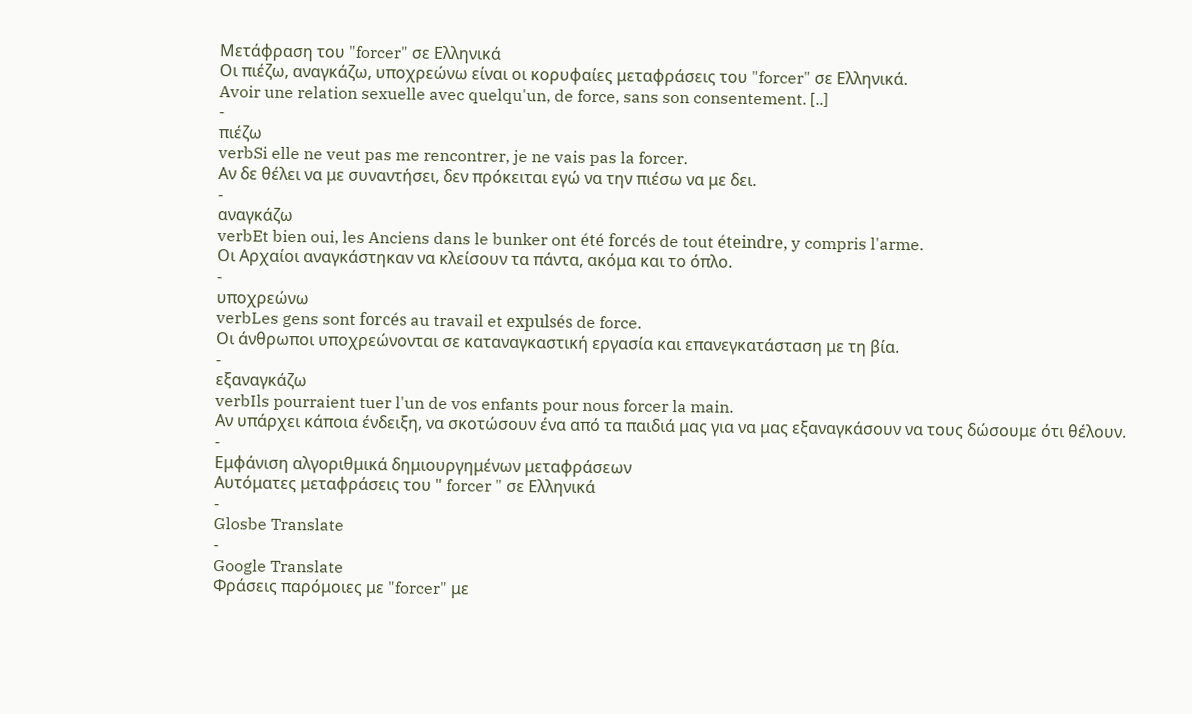Μετάφραση του "forcer" σε Ελληνικά
Οι πιέζω, αναγκάζω, υποχρεώνω είναι οι κορυφαίες μεταφράσεις του "forcer" σε Ελληνικά.
Avoir une relation sexuelle avec quelqu'un, de force, sans son consentement. [..]
-
πιέζω
verbSi elle ne veut pas me rencontrer, je ne vais pas la forcer.
Αν δε θέλει να με συναντήσει, δεν πρόκειται εγώ να την πιέσω να με δει.
-
αναγκάζω
verbEt bien oui, les Anciens dans le bunker ont été forcés de tout éteindre, y compris l'arme.
Οι Αρχαίοι αναγκάστηκαν να κλείσουν τα πάντα, ακόμα και το όπλο.
-
υποχρεώνω
verbLes gens sont forcés au travail et expulsés de force.
Οι άνθρωποι υποχρεώνονται σε καταναγκαστική εργασία και επανεγκατάσταση με τη βία.
-
εξαναγκάζω
verbIls pourraient tuer l'un de vos enfants pour nous forcer la main.
Αν υπάρχει κάποια ένδειξη, να σκοτώσουν ένα από τα παιδιά μας για να μας εξαναγκάσουν να τους δώσουμε ότι θέλουν.
-
Εμφάνιση αλγοριθμικά δημιουργημένων μεταφράσεων
Αυτόματες μεταφράσεις του " forcer " σε Ελληνικά
-
Glosbe Translate
-
Google Translate
Φράσεις παρόμοιες με "forcer" με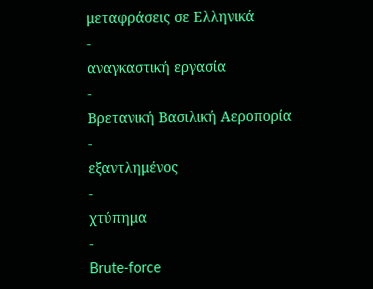μεταφράσεις σε Ελληνικά
-
αναγκαστική εργασία
-
Βρετανική Βασιλική Αεροπορία
-
εξαντλημένος
-
χτύπημα
-
Brute-force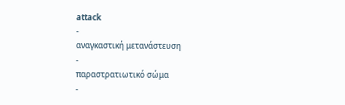attack
-
αναγκαστική μετανάστευση
-
παραστρατιωτικό σώμα
-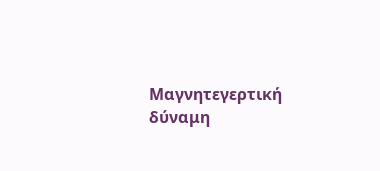Μαγνητεγερτική δύναμη